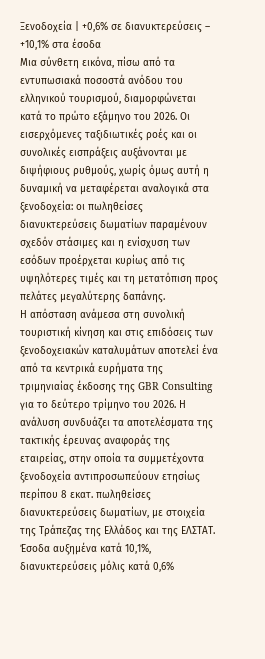Ξενοδοχεία | +0,6% σε διανυκτερεύσεις – +10,1% στα έσοδα
Μια σύνθετη εικόνα, πίσω από τα εντυπωσιακά ποσοστά ανόδου του ελληνικού τουρισμού, διαμορφώνεται κατά το πρώτο εξάμηνο του 2026. Οι εισερχόμενες ταξιδιωτικές ροές και οι συνολικές εισπράξεις αυξάνονται με διψήφιους ρυθμούς, χωρίς όμως αυτή η δυναμική να μεταφέρεται αναλογικά στα ξενοδοχεία: οι πωληθείσες διανυκτερεύσεις δωματίων παραμένουν σχεδόν στάσιμες και η ενίσχυση των εσόδων προέρχεται κυρίως από τις υψηλότερες τιμές και τη μετατόπιση προς πελάτες μεγαλύτερης δαπάνης.
Η απόσταση ανάμεσα στη συνολική τουριστική κίνηση και στις επιδόσεις των ξενοδοχειακών καταλυμάτων αποτελεί ένα από τα κεντρικά ευρήματα της τριμηνιαίας έκδοσης της GBR Consulting για το δεύτερο τρίμηνο του 2026. Η ανάλυση συνδυάζει τα αποτελέσματα της τακτικής έρευνας αναφοράς της εταιρείας, στην οποία τα συμμετέχοντα ξενοδοχεία αντιπροσωπεύουν ετησίως περίπου 8 εκατ. πωληθείσες διανυκτερεύσεις δωματίων, με στοιχεία της Τράπεζας της Ελλάδος και της ΕΛΣΤΑΤ.
Έσοδα αυξημένα κατά 10,1%, διανυκτερεύσεις μόλις κατά 0,6%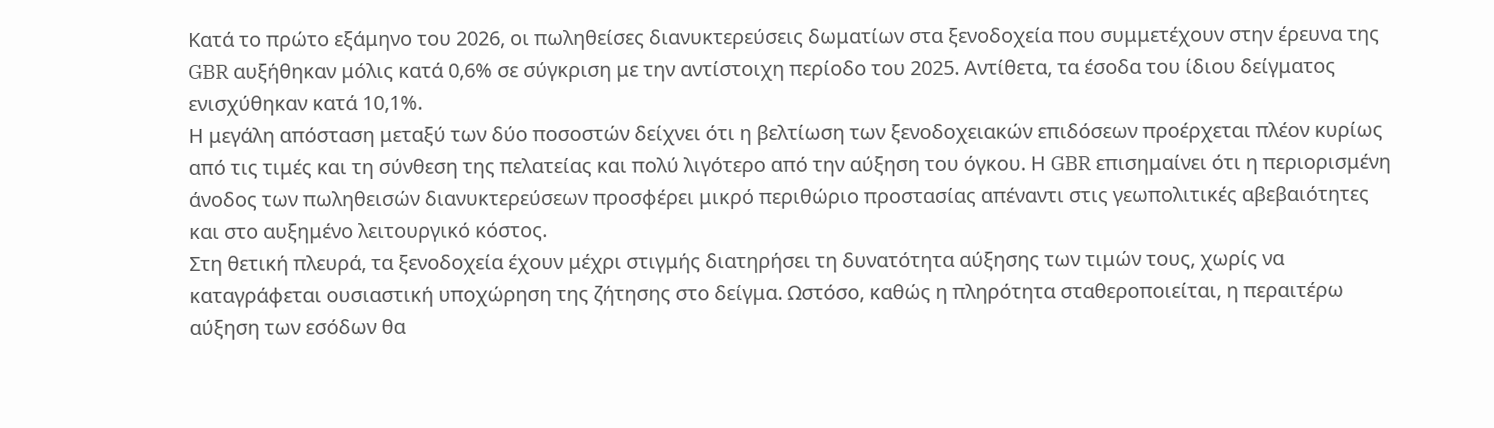Κατά το πρώτο εξάμηνο του 2026, οι πωληθείσες διανυκτερεύσεις δωματίων στα ξενοδοχεία που συμμετέχουν στην έρευνα της GBR αυξήθηκαν μόλις κατά 0,6% σε σύγκριση με την αντίστοιχη περίοδο του 2025. Αντίθετα, τα έσοδα του ίδιου δείγματος ενισχύθηκαν κατά 10,1%.
Η μεγάλη απόσταση μεταξύ των δύο ποσοστών δείχνει ότι η βελτίωση των ξενοδοχειακών επιδόσεων προέρχεται πλέον κυρίως από τις τιμές και τη σύνθεση της πελατείας και πολύ λιγότερο από την αύξηση του όγκου. Η GBR επισημαίνει ότι η περιορισμένη άνοδος των πωληθεισών διανυκτερεύσεων προσφέρει μικρό περιθώριο προστασίας απέναντι στις γεωπολιτικές αβεβαιότητες και στο αυξημένο λειτουργικό κόστος.
Στη θετική πλευρά, τα ξενοδοχεία έχουν μέχρι στιγμής διατηρήσει τη δυνατότητα αύξησης των τιμών τους, χωρίς να καταγράφεται ουσιαστική υποχώρηση της ζήτησης στο δείγμα. Ωστόσο, καθώς η πληρότητα σταθεροποιείται, η περαιτέρω αύξηση των εσόδων θα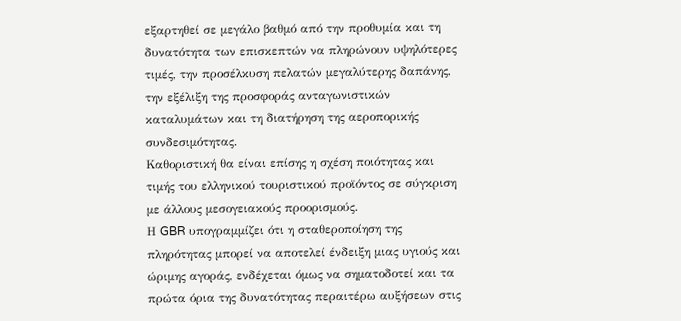εξαρτηθεί σε μεγάλο βαθμό από την προθυμία και τη δυνατότητα των επισκεπτών να πληρώνουν υψηλότερες τιμές, την προσέλκυση πελατών μεγαλύτερης δαπάνης, την εξέλιξη της προσφοράς ανταγωνιστικών καταλυμάτων και τη διατήρηση της αεροπορικής συνδεσιμότητας.
Καθοριστική θα είναι επίσης η σχέση ποιότητας και τιμής του ελληνικού τουριστικού προϊόντος σε σύγκριση με άλλους μεσογειακούς προορισμούς.
Η GBR υπογραμμίζει ότι η σταθεροποίηση της πληρότητας μπορεί να αποτελεί ένδειξη μιας υγιούς και ώριμης αγοράς, ενδέχεται όμως να σηματοδοτεί και τα πρώτα όρια της δυνατότητας περαιτέρω αυξήσεων στις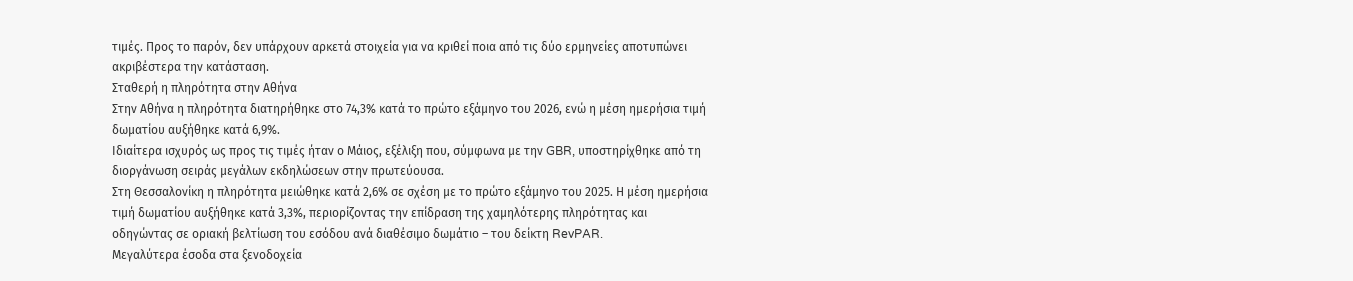τιμές. Προς το παρόν, δεν υπάρχουν αρκετά στοιχεία για να κριθεί ποια από τις δύο ερμηνείες αποτυπώνει ακριβέστερα την κατάσταση.
Σταθερή η πληρότητα στην Αθήνα
Στην Αθήνα η πληρότητα διατηρήθηκε στο 74,3% κατά το πρώτο εξάμηνο του 2026, ενώ η μέση ημερήσια τιμή δωματίου αυξήθηκε κατά 6,9%.
Ιδιαίτερα ισχυρός ως προς τις τιμές ήταν ο Μάιος, εξέλιξη που, σύμφωνα με την GBR, υποστηρίχθηκε από τη διοργάνωση σειράς μεγάλων εκδηλώσεων στην πρωτεύουσα.
Στη Θεσσαλονίκη η πληρότητα μειώθηκε κατά 2,6% σε σχέση με το πρώτο εξάμηνο του 2025. Η μέση ημερήσια τιμή δωματίου αυξήθηκε κατά 3,3%, περιορίζοντας την επίδραση της χαμηλότερης πληρότητας και οδηγώντας σε οριακή βελτίωση του εσόδου ανά διαθέσιμο δωμάτιο – του δείκτη RevPAR.
Μεγαλύτερα έσοδα στα ξενοδοχεία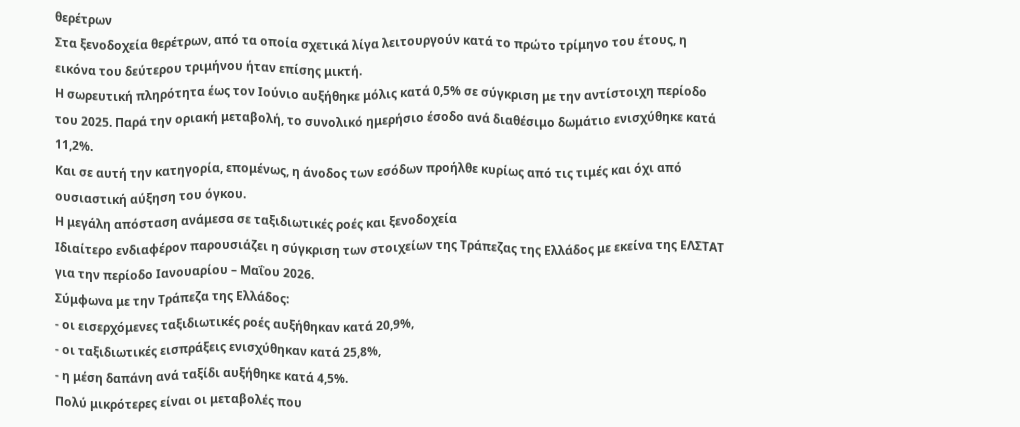θερέτρων
Στα ξενοδοχεία θερέτρων, από τα οποία σχετικά λίγα λειτουργούν κατά το πρώτο τρίμηνο του έτους, η εικόνα του δεύτερου τριμήνου ήταν επίσης μικτή.
Η σωρευτική πληρότητα έως τον Ιούνιο αυξήθηκε μόλις κατά 0,5% σε σύγκριση με την αντίστοιχη περίοδο του 2025. Παρά την οριακή μεταβολή, το συνολικό ημερήσιο έσοδο ανά διαθέσιμο δωμάτιο ενισχύθηκε κατά 11,2%.
Και σε αυτή την κατηγορία, επομένως, η άνοδος των εσόδων προήλθε κυρίως από τις τιμές και όχι από ουσιαστική αύξηση του όγκου.
Η μεγάλη απόσταση ανάμεσα σε ταξιδιωτικές ροές και ξενοδοχεία
Ιδιαίτερο ενδιαφέρον παρουσιάζει η σύγκριση των στοιχείων της Τράπεζας της Ελλάδος με εκείνα της ΕΛΣΤΑΤ για την περίοδο Ιανουαρίου – Μαΐου 2026.
Σύμφωνα με την Τράπεζα της Ελλάδος:
- οι εισερχόμενες ταξιδιωτικές ροές αυξήθηκαν κατά 20,9%,
- οι ταξιδιωτικές εισπράξεις ενισχύθηκαν κατά 25,8%,
- η μέση δαπάνη ανά ταξίδι αυξήθηκε κατά 4,5%.
Πολύ μικρότερες είναι οι μεταβολές που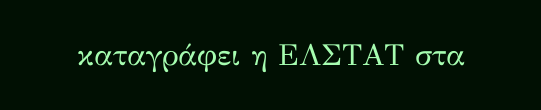καταγράφει η ΕΛΣΤΑΤ στα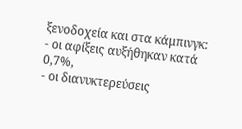ξενοδοχεία και στα κάμπινγκ:
- οι αφίξεις αυξήθηκαν κατά 0,7%,
- οι διανυκτερεύσεις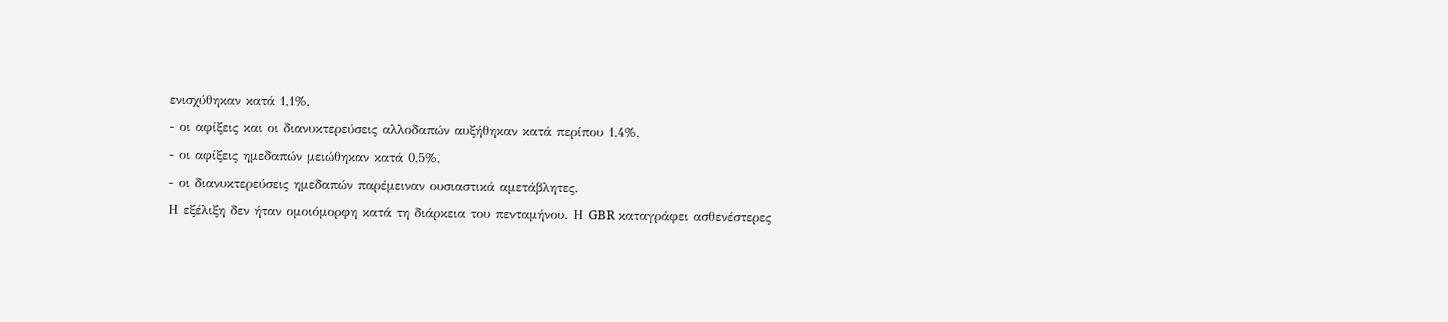ενισχύθηκαν κατά 1,1%,
- οι αφίξεις και οι διανυκτερεύσεις αλλοδαπών αυξήθηκαν κατά περίπου 1,4%,
- οι αφίξεις ημεδαπών μειώθηκαν κατά 0,5%,
- οι διανυκτερεύσεις ημεδαπών παρέμειναν ουσιαστικά αμετάβλητες.
Η εξέλιξη δεν ήταν ομοιόμορφη κατά τη διάρκεια του πενταμήνου. Η GBR καταγράφει ασθενέστερες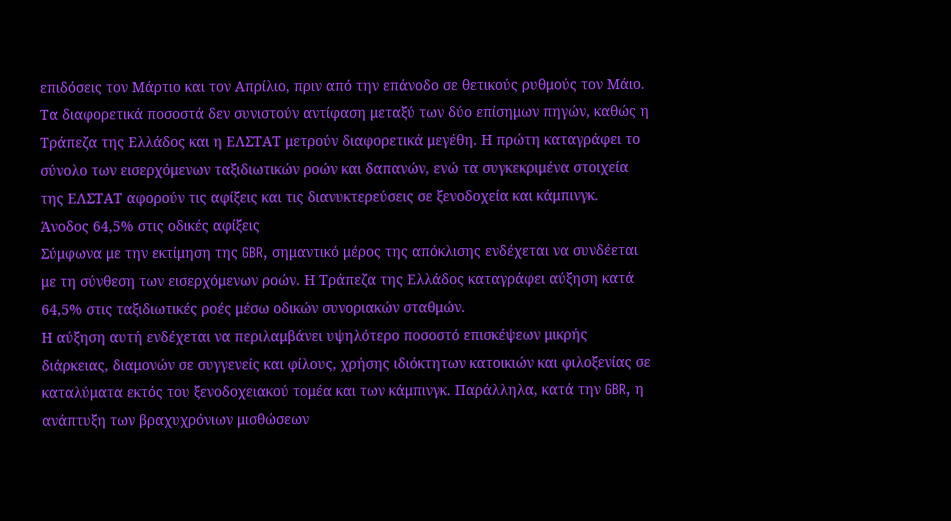επιδόσεις τον Μάρτιο και τον Απρίλιο, πριν από την επάνοδο σε θετικούς ρυθμούς τον Μάιο.
Τα διαφορετικά ποσοστά δεν συνιστούν αντίφαση μεταξύ των δύο επίσημων πηγών, καθώς η Τράπεζα της Ελλάδος και η ΕΛΣΤΑΤ μετρούν διαφορετικά μεγέθη. Η πρώτη καταγράφει το σύνολο των εισερχόμενων ταξιδιωτικών ροών και δαπανών, ενώ τα συγκεκριμένα στοιχεία της ΕΛΣΤΑΤ αφορούν τις αφίξεις και τις διανυκτερεύσεις σε ξενοδοχεία και κάμπινγκ.
Άνοδος 64,5% στις οδικές αφίξεις
Σύμφωνα με την εκτίμηση της GBR, σημαντικό μέρος της απόκλισης ενδέχεται να συνδέεται με τη σύνθεση των εισερχόμενων ροών. Η Τράπεζα της Ελλάδος καταγράφει αύξηση κατά 64,5% στις ταξιδιωτικές ροές μέσω οδικών συνοριακών σταθμών.
Η αύξηση αυτή ενδέχεται να περιλαμβάνει υψηλότερο ποσοστό επισκέψεων μικρής διάρκειας, διαμονών σε συγγενείς και φίλους, χρήσης ιδιόκτητων κατοικιών και φιλοξενίας σε καταλύματα εκτός του ξενοδοχειακού τομέα και των κάμπινγκ. Παράλληλα, κατά την GBR, η ανάπτυξη των βραχυχρόνιων μισθώσεων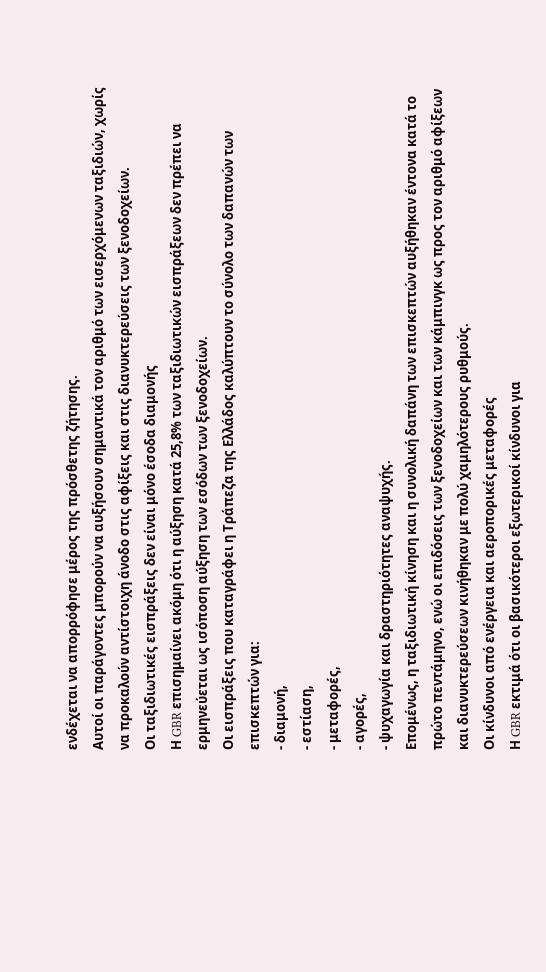ενδέχεται να απορρόφησε μέρος της πρόσθετης ζήτησης.
Αυτοί οι παράγοντες μπορούν να αυξήσουν σημαντικά τον αριθμό των εισερχόμενων ταξιδιών, χωρίς να προκαλούν αντίστοιχη άνοδο στις αφίξεις και στις διανυκτερεύσεις των ξενοδοχείων.
Οι ταξιδιωτικές εισπράξεις δεν είναι μόνο έσοδα διαμονής
Η GBR επισημαίνει ακόμη ότι η αύξηση κατά 25,8% των ταξιδιωτικών εισπράξεων δεν πρέπει να ερμηνεύεται ως ισόποση αύξηση των εσόδων των ξενοδοχείων.
Οι εισπράξεις που καταγράφει η Τράπεζα της Ελλάδος καλύπτουν το σύνολο των δαπανών των επισκεπτών για:
- διαμονή,
- εστίαση,
- μεταφορές,
- αγορές,
- ψυχαγωγία και δραστηριότητες αναψυχής.
Επομένως, η ταξιδιωτική κίνηση και η συνολική δαπάνη των επισκεπτών αυξήθηκαν έντονα κατά το πρώτο πεντάμηνο, ενώ οι επιδόσεις των ξενοδοχείων και των κάμπινγκ ως προς τον αριθμό αφίξεων και διανυκτερεύσεων κινήθηκαν με πολύ χαμηλότερους ρυθμούς.
Οι κίνδυνοι από ενέργεια και αεροπορικές μεταφορές
Η GBR εκτιμά ότι οι βασικότεροι εξωτερικοί κίνδυνοι για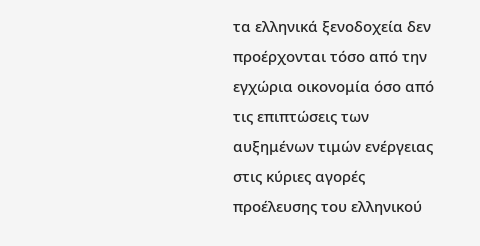τα ελληνικά ξενοδοχεία δεν προέρχονται τόσο από την εγχώρια οικονομία όσο από τις επιπτώσεις των αυξημένων τιμών ενέργειας στις κύριες αγορές προέλευσης του ελληνικού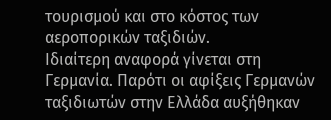τουρισμού και στο κόστος των αεροπορικών ταξιδιών.
Ιδιαίτερη αναφορά γίνεται στη Γερμανία. Παρότι οι αφίξεις Γερμανών ταξιδιωτών στην Ελλάδα αυξήθηκαν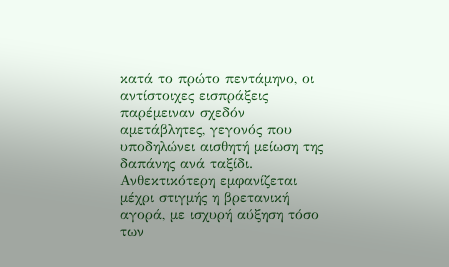κατά το πρώτο πεντάμηνο, οι αντίστοιχες εισπράξεις παρέμειναν σχεδόν αμετάβλητες, γεγονός που υποδηλώνει αισθητή μείωση της δαπάνης ανά ταξίδι.
Ανθεκτικότερη εμφανίζεται μέχρι στιγμής η βρετανική αγορά, με ισχυρή αύξηση τόσο των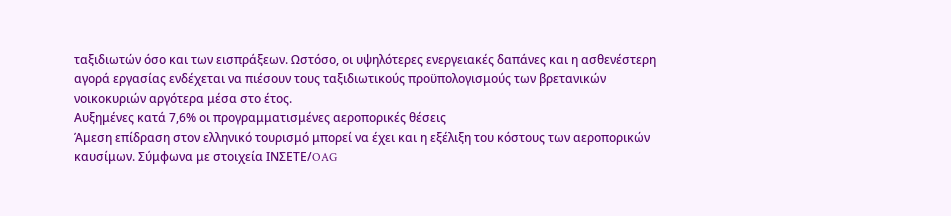ταξιδιωτών όσο και των εισπράξεων. Ωστόσο, οι υψηλότερες ενεργειακές δαπάνες και η ασθενέστερη αγορά εργασίας ενδέχεται να πιέσουν τους ταξιδιωτικούς προϋπολογισμούς των βρετανικών νοικοκυριών αργότερα μέσα στο έτος.
Αυξημένες κατά 7,6% οι προγραμματισμένες αεροπορικές θέσεις
Άμεση επίδραση στον ελληνικό τουρισμό μπορεί να έχει και η εξέλιξη του κόστους των αεροπορικών καυσίμων. Σύμφωνα με στοιχεία ΙΝΣΕΤΕ/OAG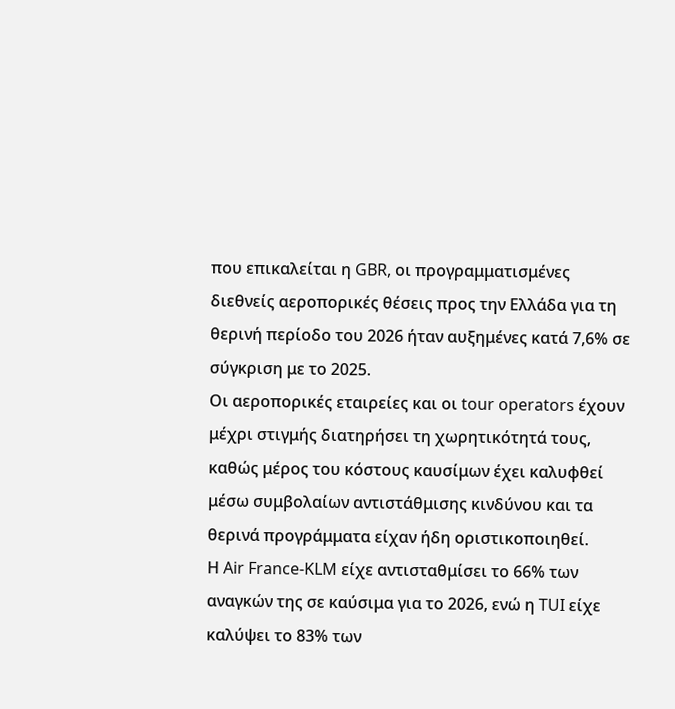που επικαλείται η GBR, οι προγραμματισμένες διεθνείς αεροπορικές θέσεις προς την Ελλάδα για τη θερινή περίοδο του 2026 ήταν αυξημένες κατά 7,6% σε σύγκριση με το 2025.
Οι αεροπορικές εταιρείες και οι tour operators έχουν μέχρι στιγμής διατηρήσει τη χωρητικότητά τους, καθώς μέρος του κόστους καυσίμων έχει καλυφθεί μέσω συμβολαίων αντιστάθμισης κινδύνου και τα θερινά προγράμματα είχαν ήδη οριστικοποιηθεί.
Η Air France-KLM είχε αντισταθμίσει το 66% των αναγκών της σε καύσιμα για το 2026, ενώ η TUI είχε καλύψει το 83% των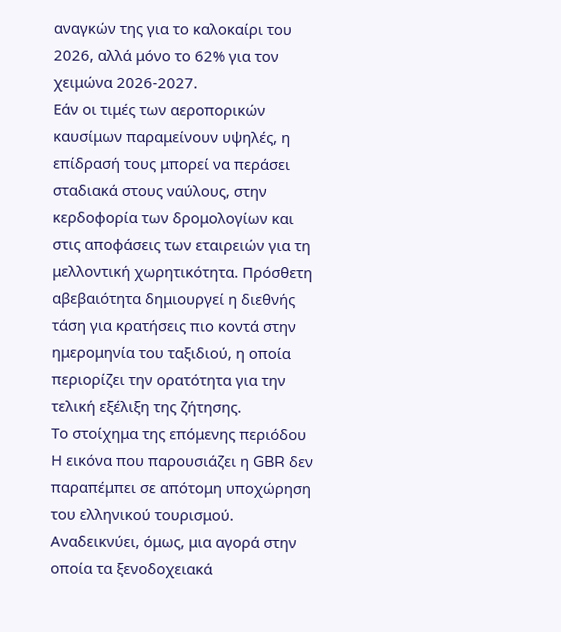αναγκών της για το καλοκαίρι του 2026, αλλά μόνο το 62% για τον χειμώνα 2026-2027.
Εάν οι τιμές των αεροπορικών καυσίμων παραμείνουν υψηλές, η επίδρασή τους μπορεί να περάσει σταδιακά στους ναύλους, στην κερδοφορία των δρομολογίων και στις αποφάσεις των εταιρειών για τη μελλοντική χωρητικότητα. Πρόσθετη αβεβαιότητα δημιουργεί η διεθνής τάση για κρατήσεις πιο κοντά στην ημερομηνία του ταξιδιού, η οποία περιορίζει την ορατότητα για την τελική εξέλιξη της ζήτησης.
Το στοίχημα της επόμενης περιόδου
Η εικόνα που παρουσιάζει η GBR δεν παραπέμπει σε απότομη υποχώρηση του ελληνικού τουρισμού. Αναδεικνύει, όμως, μια αγορά στην οποία τα ξενοδοχειακά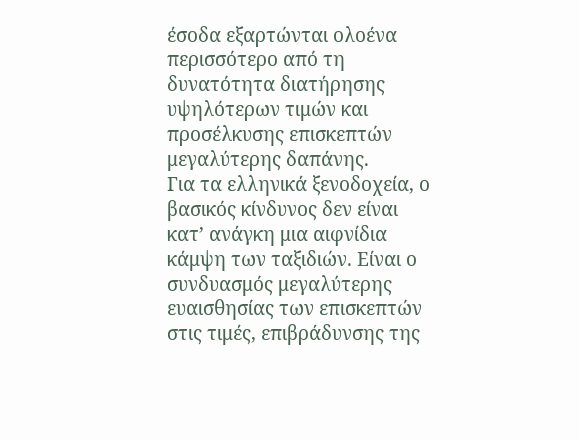έσοδα εξαρτώνται ολοένα περισσότερο από τη δυνατότητα διατήρησης υψηλότερων τιμών και προσέλκυσης επισκεπτών μεγαλύτερης δαπάνης.
Για τα ελληνικά ξενοδοχεία, ο βασικός κίνδυνος δεν είναι κατ’ ανάγκη μια αιφνίδια κάμψη των ταξιδιών. Είναι ο συνδυασμός μεγαλύτερης ευαισθησίας των επισκεπτών στις τιμές, επιβράδυνσης της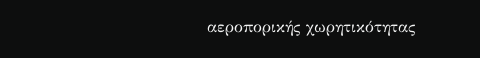αεροπορικής χωρητικότητας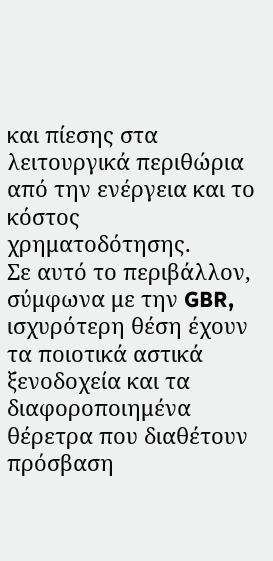και πίεσης στα λειτουργικά περιθώρια από την ενέργεια και το κόστος χρηματοδότησης.
Σε αυτό το περιβάλλον, σύμφωνα με την GBR, ισχυρότερη θέση έχουν τα ποιοτικά αστικά ξενοδοχεία και τα διαφοροποιημένα θέρετρα που διαθέτουν πρόσβαση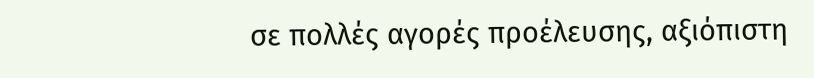σε πολλές αγορές προέλευσης, αξιόπιστη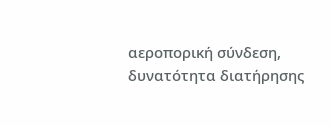αεροπορική σύνδεση, δυνατότητα διατήρησης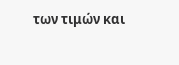των τιμών και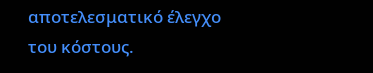αποτελεσματικό έλεγχο του κόστους.